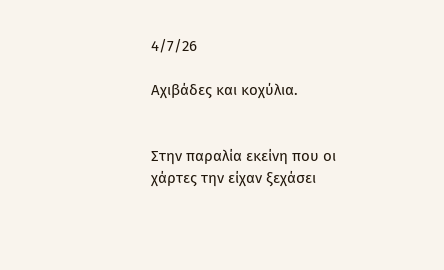4/7/26

Αχιβάδες και κοχύλια.


Στην παραλία εκείνη που οι χάρτες την είχαν ξεχάσει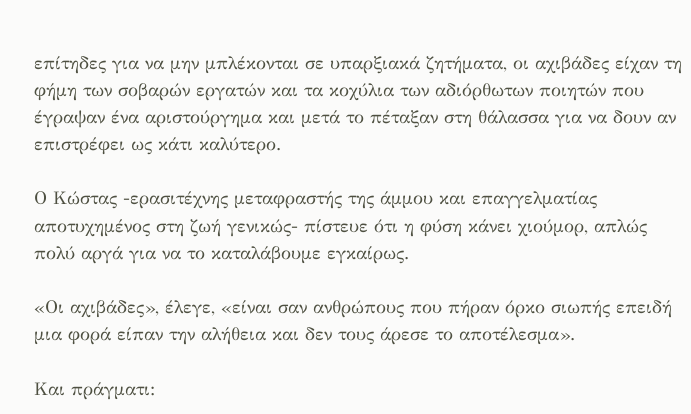επίτηδες για να μην μπλέκονται σε υπαρξιακά ζητήματα, οι αχιβάδες είχαν τη φήμη των σοβαρών εργατών και τα κοχύλια των αδιόρθωτων ποιητών που έγραψαν ένα αριστούργημα και μετά το πέταξαν στη θάλασσα για να δουν αν επιστρέφει ως κάτι καλύτερο.

Ο Κώστας -ερασιτέχνης μεταφραστής της άμμου και επαγγελματίας αποτυχημένος στη ζωή γενικώς- πίστευε ότι η φύση κάνει χιούμορ, απλώς πολύ αργά για να το καταλάβουμε εγκαίρως.

«Οι αχιβάδες», έλεγε, «είναι σαν ανθρώπους που πήραν όρκο σιωπής επειδή μια φορά είπαν την αλήθεια και δεν τους άρεσε το αποτέλεσμα».

Και πράγματι: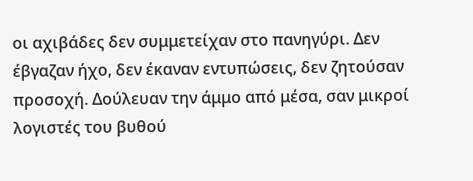οι αχιβάδες δεν συμμετείχαν στο πανηγύρι. Δεν έβγαζαν ήχο, δεν έκαναν εντυπώσεις, δεν ζητούσαν προσοχή. Δούλευαν την άμμο από μέσα, σαν μικροί λογιστές του βυθού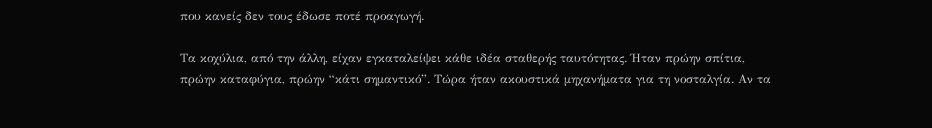που κανείς δεν τους έδωσε ποτέ προαγωγή.

Τα κοχύλια, από την άλλη, είχαν εγκαταλείψει κάθε ιδέα σταθερής ταυτότητας. Ήταν πρώην σπίτια, πρώην καταφύγια, πρώην “κάτι σημαντικό”. Τώρα ήταν ακουστικά μηχανήματα για τη νοσταλγία. Αν τα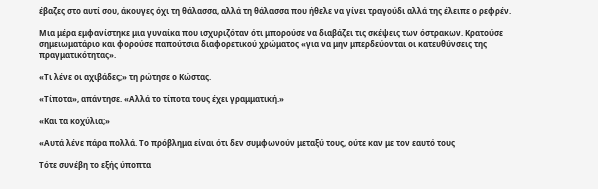έβαζες στο αυτί σου, άκουγες όχι τη θάλασσα, αλλά τη θάλασσα που ήθελε να γίνει τραγούδι αλλά της έλειπε ο ρεφρέν.

Μια μέρα εμφανίστηκε μια γυναίκα που ισχυριζόταν ότι μπορούσε να διαβάζει τις σκέψεις των όστρακων. Κρατούσε σημειωματάριο και φορούσε παπούτσια διαφορετικού χρώματος «για να μην μπερδεύονται οι κατευθύνσεις της πραγματικότητας».

«Τι λένε οι αχιβάδες;» τη ρώτησε ο Κώστας.

«Τίποτα», απάντησε. «Αλλά το τίποτα τους έχει γραμματική.»

«Και τα κοχύλια;»

«Αυτά λένε πάρα πολλά. Το πρόβλημα είναι ότι δεν συμφωνούν μεταξύ τους, ούτε καν με τον εαυτό τους

Τότε συνέβη το εξής ύποπτα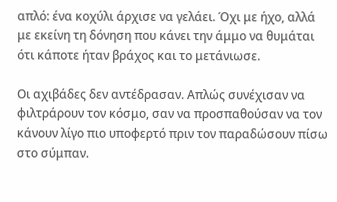απλό: ένα κοχύλι άρχισε να γελάει. Όχι με ήχο, αλλά με εκείνη τη δόνηση που κάνει την άμμο να θυμάται ότι κάποτε ήταν βράχος και το μετάνιωσε.

Οι αχιβάδες δεν αντέδρασαν. Απλώς συνέχισαν να φιλτράρουν τον κόσμο, σαν να προσπαθούσαν να τον κάνουν λίγο πιο υποφερτό πριν τον παραδώσουν πίσω στο σύμπαν.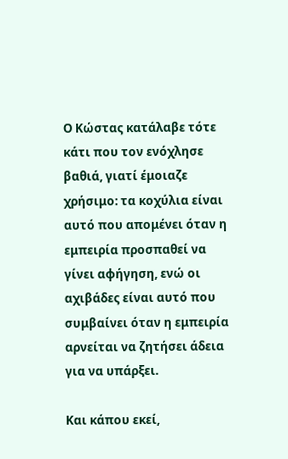Ο Κώστας κατάλαβε τότε κάτι που τον ενόχλησε βαθιά, γιατί έμοιαζε χρήσιμο: τα κοχύλια είναι αυτό που απομένει όταν η εμπειρία προσπαθεί να γίνει αφήγηση, ενώ οι αχιβάδες είναι αυτό που συμβαίνει όταν η εμπειρία αρνείται να ζητήσει άδεια για να υπάρξει.

Και κάπου εκεί,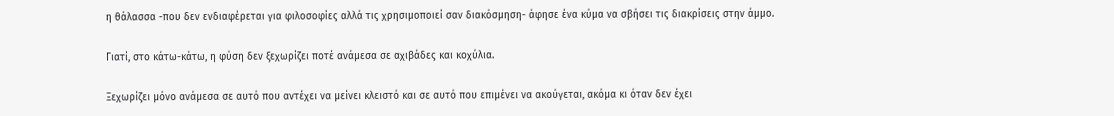η θάλασσα -που δεν ενδιαφέρεται για φιλοσοφίες αλλά τις χρησιμοποιεί σαν διακόσμηση- άφησε ένα κύμα να σβήσει τις διακρίσεις στην άμμο.

Γιατί, στο κάτω-κάτω, η φύση δεν ξεχωρίζει ποτέ ανάμεσα σε αχιβάδες και κοχύλια.

Ξεχωρίζει μόνο ανάμεσα σε αυτό που αντέχει να μείνει κλειστό και σε αυτό που επιμένει να ακούγεται, ακόμα κι όταν δεν έχει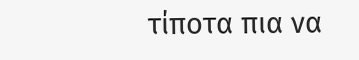τίποτα πια να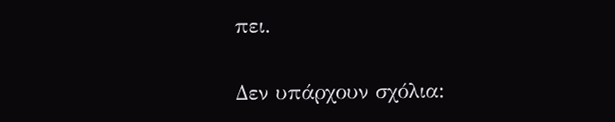πει.

Δεν υπάρχουν σχόλια: